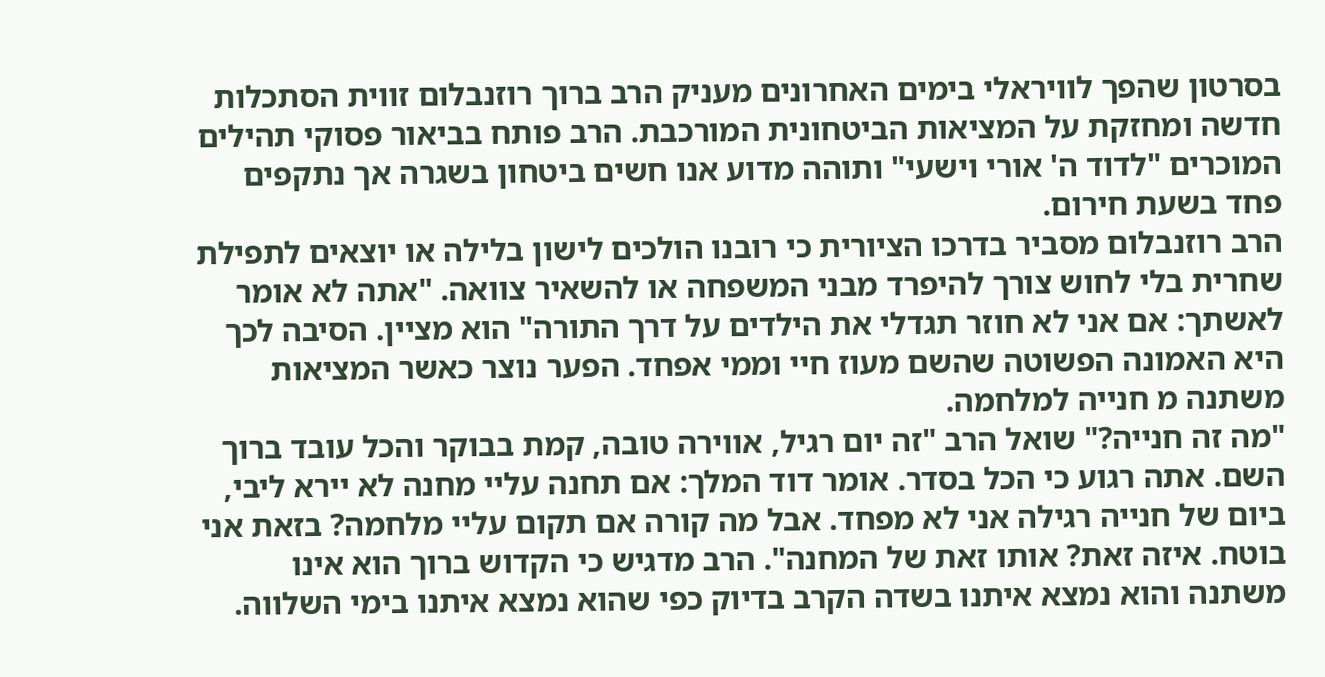בסרטון שהפך לוויראלי בימים האחרונים מעניק הרב ברוך רוזנבלום זווית הסתכלות חדשה ומחזקת על המציאות הביטחונית המורכבת. הרב פותח בביאור פסוקי תהילים המוכרים "לדוד ה' אורי וישעי" ותוהה מדוע אנו חשים ביטחון בשגרה אך נתקפים פחד בשעת חירום.
הרב רוזנבלום מסביר בדרכו הציורית כי רובנו הולכים לישון בלילה או יוצאים לתפילת שחרית בלי לחוש צורך להיפרד מבני המשפחה או להשאיר צוואה. "אתה לא אומר לאשתך: אם אני לא חוזר תגדלי את הילדים על דרך התורה" הוא מציין. הסיבה לכך היא האמונה הפשוטה שהשם מעוז חיי וממי אפחד. הפער נוצר כאשר המציאות משתנה מ חנייה למלחמה.
"מה זה חנייה?" שואל הרב "זה יום רגיל, אווירה טובה, קמת בבוקר והכל עובד ברוך השם. אתה רגוע כי הכל בסדר. אומר דוד המלך: אם תחנה עליי מחנה לא יירא ליבי, ביום של חנייה רגילה אני לא מפחד. אבל מה קורה אם תקום עליי מלחמה? בזאת אני בוטח. איזה זאת? אותו זאת של המחנה". הרב מדגיש כי הקדוש ברוך הוא אינו משתנה והוא נמצא איתנו בשדה הקרב בדיוק כפי שהוא נמצא איתנו בימי השלווה.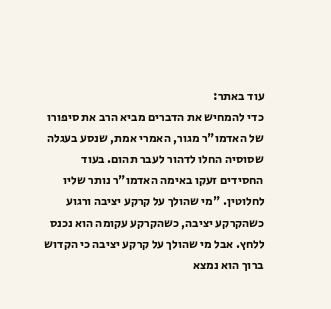עוד באתר:
כדי להמחיש את הדברים מביא הרב את סיפורו של האדמו"ר מגור, האמרי אמת, שנסע בעגלה שסוסיה החלו לדהור לעבר תהום. בעוד החסידים זעקו באימה האדמו"ר נותר שליו לחלוטין. "מי שהולך על קרקע יציבה ורגוע כשהקרקע יציבה, כשהקרקע עקומה הוא נכנס ללחץ. אבל מי שהולך על קרקע יציבה כי הקדוש ברוך הוא נמצא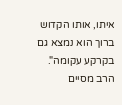איתו, אותו הקדוש ברוך הוא נמצא גם בקרקע עקומה".
הרב מסיים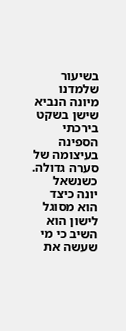בשיעור שלמדנו מיונה הנביא שישן בשקט בירכתי הספינה בעיצומה של סערה גדולה. כשנשאל יונה כיצד הוא מסוגל לישון הוא השיב כי מי שעשה את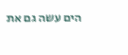הים עשה גם את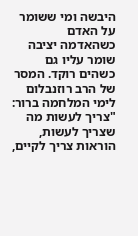היבשה ומי ששומר על האדם כשהאדמה יציבה שומר עליו גם כשהים רוקד. המסר של הרב רוזנבלום לימי המלחמה ברור: "צריך לעשות מה שצריך לעשות, הוראות צריך לקיים,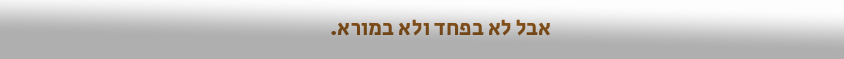אבל לא בפחד ולא במורא.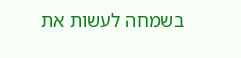בשמחה לעשות את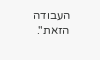העבודה הזאת".